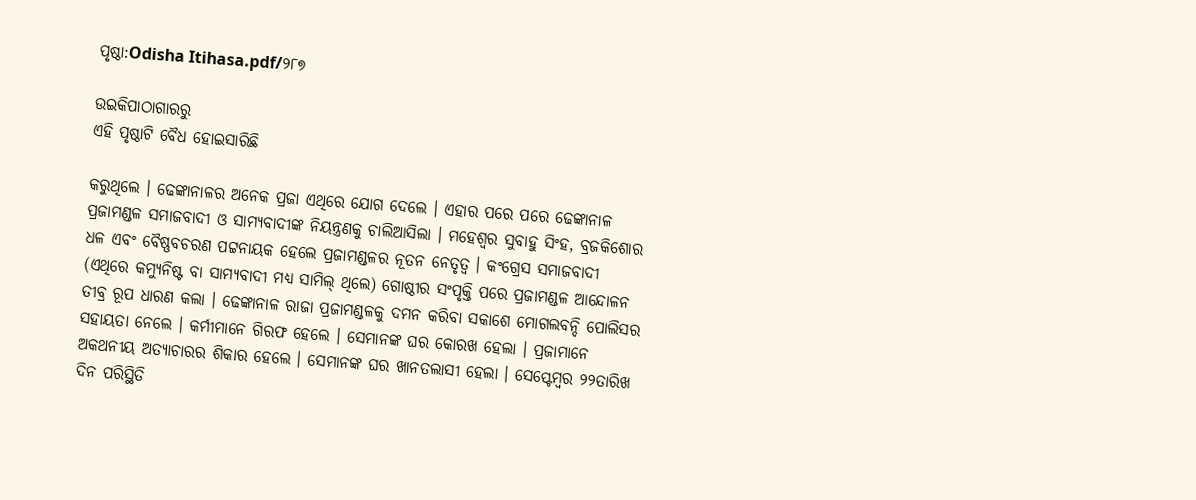ପୃଷ୍ଠା:Odisha Itihasa.pdf/୨୮୭

ଉଇକିପାଠାଗାର‌ରୁ
ଏହି ପୃଷ୍ଠାଟି ବୈଧ ହୋଇସାରିଛି

କରୁଥିଲେ । ଢେଙ୍କାନାଳର ଅନେକ ପ୍ରଜା ଏଥିରେ ଯୋଗ ଦେଲେ । ଏହାର ପରେ ପରେ ଢେଙ୍କାନାଳ ପ୍ରଜାମଣ୍ଡଳ ସମାଜବାଦୀ ଓ ସାମ୍ୟବାଦୀଙ୍କ ନିୟନ୍ତ୍ରଣକୁ ଚାଲିଆସିଲା । ମହେଶ୍ୱର ସୁବାହୁ ସିଂହ, ବ୍ରଜକିଶୋର ଧଳ ଏବଂ ବୈଷ୍ଣବଚରଣ ପଟ୍ଟନାୟକ ହେଲେ ପ୍ରଜାମଣ୍ଡଳର ନୂତନ ନେତୃତ୍ୱ । କଂଗ୍ରେସ ସମାଜବାଦୀ (ଏଥିରେ କମ୍ୟୁନିଷ୍ଟ ବା ସାମ୍ୟବାଦୀ ମଧ୍ୟ ସାମିଲ୍‍ ଥିଲେ) ଗୋଷ୍ଠୀର ସଂପୃକ୍ତି ପରେ ପ୍ରଜାମଣ୍ଡଳ ଆନ୍ଦୋଳନ ତୀବ୍ର ରୂପ ଧାରଣ କଲା । ଢେଙ୍କାନାଳ ରାଜା ପ୍ରଜାମଣ୍ଡଳକୁ ଦମନ କରିବା ସକାଶେ ମୋଗଲବନ୍ଦି ପୋଲିସର ସହାୟତା ନେଲେ । କର୍ମୀମାନେ ଗିରଫ ହେଲେ । ସେମାନଙ୍କ ଘର କୋରଖ ହେଲା । ପ୍ରଜାମାନେ ଅକଥନୀୟ ଅତ୍ୟାଚାରର ଶିକାର ହେଲେ । ସେମାନଙ୍କ ଘର ଖାନତଲାସୀ ହେଲା । ସେପ୍ଟେମ୍ବର ୨୨ତାରିଖ ଦିନ ପରିସ୍ଥିତି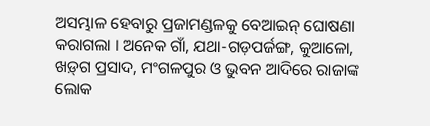ଅସମ୍ଭାଳ ହେବାରୁ ପ୍ରଜାମଣ୍ଡଳକୁ ବେଆଇନ୍‍ ଘୋଷଣା କରାଗଲା । ଅନେକ ଗାଁ, ଯଥା-ଗଡ଼ପର୍ଜଙ୍ଗ, କୁଆଳୋ, ଖଡ଼୍‌ଗ ପ୍ରସାଦ, ମଂଗଳପୁର ଓ ଭୁବନ ଆଦିରେ ରାଜାଙ୍କ ଲୋକ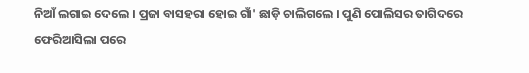ନିଆଁ ଲଗାଇ ଦେଲେ । ପ୍ରଜା ବାସହରା ହୋଇ ଗାଁ' ଛାଡ଼ି ଚାଲିଗଲେ । ପୁଣି ପୋଲିସର ତାଗିଦରେ ଫେରିଆସିଲା ପରେ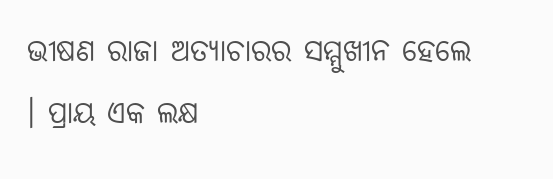ଭୀଷଣ ରାଜା ଅତ୍ୟାଚାରର ସମ୍ମୁଖୀନ ହେଲେ । ପ୍ରାୟ ଏକ ଲକ୍ଷ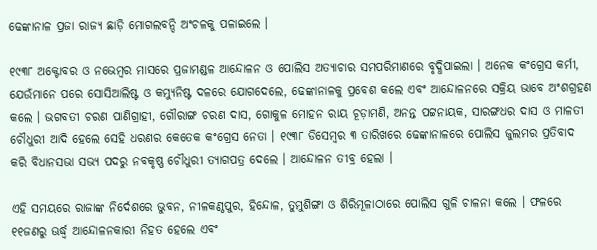ଢେଙ୍କାନାଳ ପ୍ରଜା ରାଜ୍ୟ ଛାଡ଼ି ମୋଗଲବନ୍ଦି ଅଂଚଳକୁ ପଳାଇଲେ ।

୧୯୩୮ ଅକ୍ଟୋବର ଓ ନଭେମ୍ବର ମାସରେ ପ୍ରଜାମଣ୍ଡଳ ଆନ୍ଦୋଳନ ଓ ପୋଲିସ ଅତ୍ୟାଚାର ସମପରିମାଣରେ ବୃଦ୍ଧିପାଇଲା । ଅନେକ କଂଗ୍ରେସ କର୍ମୀ, ଯେଉଁମାନେ ପରେ ସୋସିଆଲିଷ୍ଟ ଓ କମ୍ୟୁନିଷ୍ଟ ଦଳରେ ଯୋଗଦେଲେ, ଢେଙ୍କାନାଳକୁ ପ୍ରବେଶ କଲେ ଏବଂ ଆନ୍ଦୋଳନରେ ସକ୍ରିୟ ଭାବେ ଅଂଶଗ୍ରହଣ କଲେ । ଭଗବତୀ ଚରଣ ପାଣିଗ୍ରାହୀ, ଗୌରାଙ୍ଗ ଚରଣ ଦାସ, ଗୋକୁଳ ମୋହନ ରାୟ ଚୂଡ଼ାମଣି, ଅନନ୍ତ ପଟ୍ଟନାୟକ, ସାରଙ୍ଗଧର ଦାସ ଓ ମାଳତୀ ଚୌଧୁରୀ ଆଦି ହେଲେ ସେହି ଧରଣର କେତେକ କଂଗ୍ରେସ ନେତା । ୧୯୩୮ ଡିସେମ୍ବର ୩ ତାରିଖରେ ଢେଙ୍କାନାଳରେ ପୋଲିସ ଜୁଲମର ପ୍ରତିବାଦ କରି ବିଧାନସଭା ସଭ୍ୟ ପଦରୁ ନବକୃଷ୍ଣ ଚୌଧୁରୀ ତ୍ୟାଗପତ୍ର ଦେଲେ । ଆନ୍ଦୋଳନ ତୀବ୍ର ହେଲା ।

ଏହି ସମୟରେ ରାଜାଙ୍କ ନିର୍ଦେଶରେ ଭୁବନ, ନୀଳକଣ୍ଠପୁର, ହିନ୍ଦୋଳ, ତୁମୁଶିଙ୍ଗା ଓ ଶିରିମୂଳାଠାରେ ପୋଲିସ ଗୁଳି ଚାଳନା କଲେ । ଫଳରେ ୧୧ଜଣରୁ ଊର୍ଦ୍ଧ୍ୱ ଆନ୍ଦୋଳନକାରୀ ନିହତ ହେଲେ ଏବଂ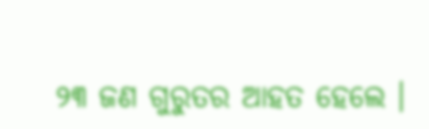୨୩ ଜଣ ଗୁରୁତର ଆହତ ହେଲେ ।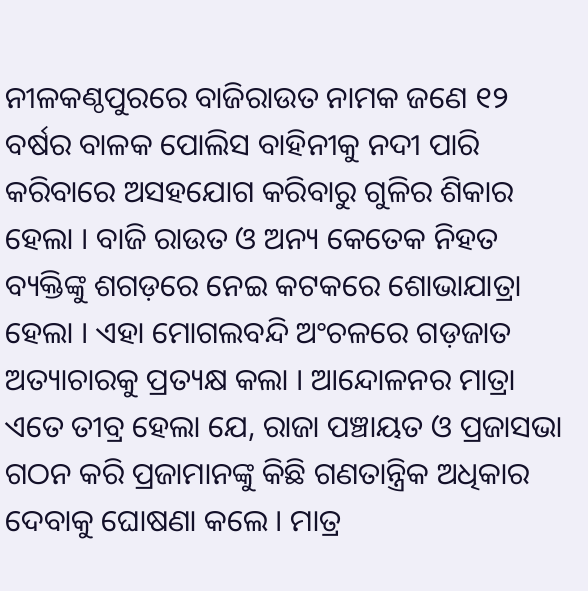ନୀଳକଣ୍ଠପୁରରେ ବାଜିରାଉତ ନାମକ ଜଣେ ୧୨ ବର୍ଷର ବାଳକ ପୋଲିସ ବାହିନୀକୁ ନଦୀ ପାରି କରିବାରେ ଅସହଯୋଗ କରିବାରୁ ଗୁଳିର ଶିକାର ହେଲା । ବାଜି ରାଉତ ଓ ଅନ୍ୟ କେତେକ ନିହତ ବ୍ୟକ୍ତିଙ୍କୁ ଶଗଡ଼ରେ ନେଇ କଟକରେ ଶୋଭାଯାତ୍ରା ହେଲା । ଏହା ମୋଗଲବନ୍ଦି ଅଂଚଳରେ ଗଡ଼ଜାତ ଅତ୍ୟାଚାରକୁ ପ୍ରତ୍ୟକ୍ଷ କଲା । ଆନ୍ଦୋଳନର ମାତ୍ରା ଏତେ ତୀବ୍ର ହେଲା ଯେ, ରାଜା ପଞ୍ଚାୟତ ଓ ପ୍ରଜାସଭା ଗଠନ କରି ପ୍ରଜାମାନଙ୍କୁ କିଛି ଗଣତାନ୍ତ୍ରିକ ଅଧିକାର ଦେବାକୁ ଘୋଷଣା କଲେ । ମାତ୍ର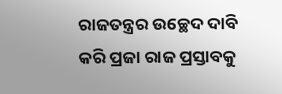ରାଜତନ୍ତ୍ରର ଉଚ୍ଛେଦ ଦାବି କରି ପ୍ରଜା ରାଜ ପ୍ରସ୍ତାବକୁ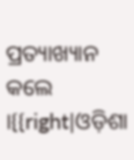ପ୍ରତ୍ୟାଖ୍ୟାନ କଲେ ।{{right|ଓଡ଼ିଶା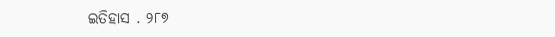ଇତିହାସ . ୨୮୭